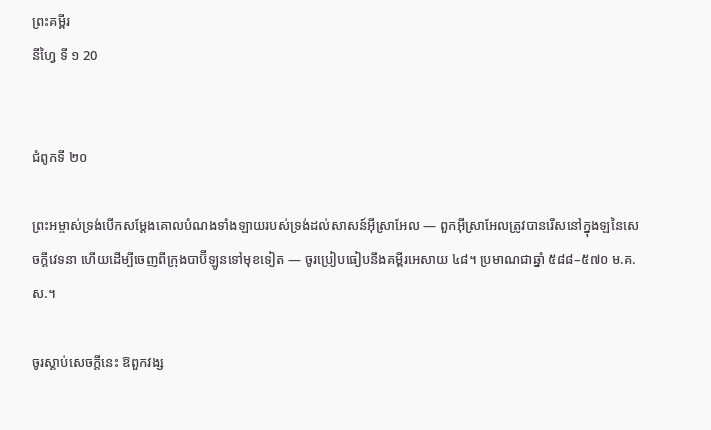ព្រះគម្ពីរ
នីហ្វៃ ទី ១ 20


ជំពូកទី ២០

ព្រះអម្ចាស់ទ្រង់បើកសម្ដែងគោលបំណងទាំងឡាយរបស់ទ្រង់ដល់សាសន៍អ៊ីស្រាអែល — ពួកអ៊ីស្រាអែលត្រូវបានរើសនៅក្នុងឡនៃសេចក្ដីវេទនា ហើយដើម្បីចេញពីក្រុងបាប៊ីឡូនទៅមុខទៀត — ចូរប្រៀបធៀបនឹងគម្ពីរអេសាយ ៤៨។ ប្រមាណជាឆ្នាំ ៥៨៨–៥៧០ ម.គ.ស.។

ចូរស្ដាប់សេចក្ដីនេះ ឱពួកវង្ស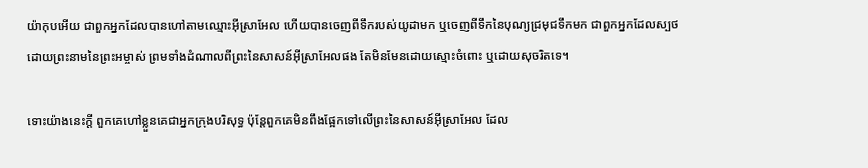យ៉ាកុបអើយ ជាពួកអ្នកដែលបានហៅតាមឈ្មោះអ៊ីស្រាអែល ហើយបានចេញពីទឹករបស់យូដាមក ឬចេញពីទឹកនៃបុណ្យជ្រមុជទឹកមក ជាពួកអ្នកដែលស្បថដោយព្រះនាមនៃព្រះអម្ចាស់ ព្រមទាំងដំណាលពីព្រះនៃសាសន៍អ៊ីស្រាអែលផង តែមិនមែនដោយស្មោះចំពោះ ឬដោយសុចរិតទេ។

ទោះយ៉ាងនេះក្ដី ពួកគេហៅខ្លួនគេជាអ្នកក្រុងបរិសុទ្ធ ប៉ុន្តែពួកគេមិនពឹងផ្អែកទៅលើព្រះនៃសាសន៍អ៊ីស្រាអែល ដែល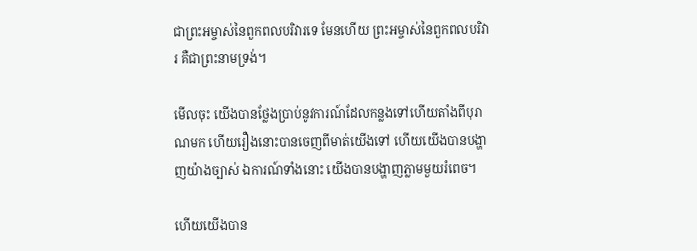ជាព្រះអម្ចាស់នៃពួកពលបរិវារទេ មែនហើយ ព្រះអម្ចាស់នៃពួកពលបរិវារ គឺជាព្រះនាមទ្រង់។

មើលចុះ យើងបានថ្លែងប្រាប់នូវការណ៍ដែលកន្លងទៅហើយតាំងពីបុរាណមក ហើយរឿងនោះបានចេញពីមាត់យើងទៅ ហើយយើងបានបង្ហាញយ៉ាងច្បាស់ ឯការណ៍ទាំងនោះ យើងបានបង្ហាញភ្លាមមួយរំពេច។

ហើយយើងបាន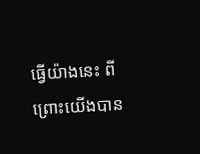ធ្វើយ៉ាងនេះ ពីព្រោះយើងបាន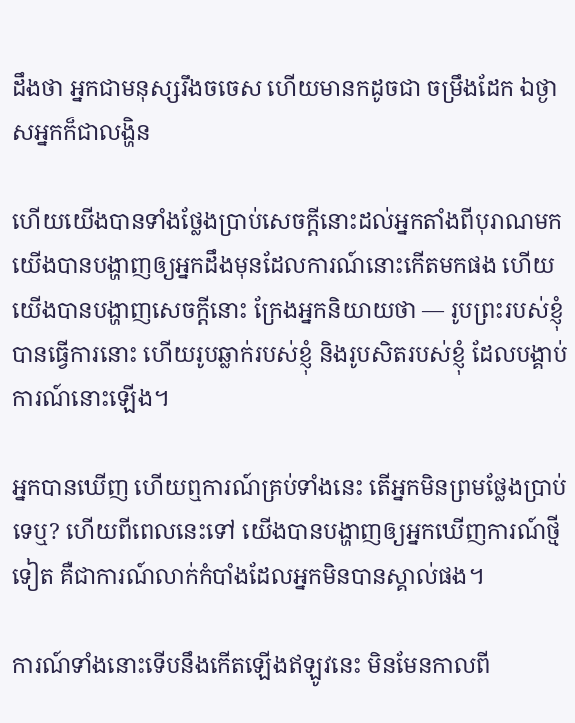ដឹងថា អ្នកជាមនុស្សរឹងចចេស ហើយមានកដូចជា ចម្រឹងដែក ឯថ្ងាសអ្នកក៏ជាលង្ហិន

ហើយយើងបានទាំងថ្លែងប្រាប់សេចក្ដីនោះដល់អ្នកតាំងពីបុរាណមក យើងបានបង្ហាញឲ្យអ្នកដឹងមុនដែលការណ៍នោះកើតមកផង ហើយយើងបានបង្ហាញសេចក្ដីនោះ ក្រែងអ្នកនិយាយថា — រូបព្រះរបស់ខ្ញុំ បានធ្វើការនោះ ហើយរូបឆ្លាក់របស់ខ្ញុំ និងរូបសិតរបស់ខ្ញុំ ដែលបង្គាប់ការណ៍នោះឡើង។

អ្នកបានឃើញ ហើយឮការណ៍គ្រប់ទាំងនេះ តើអ្នកមិនព្រមថ្លែងប្រាប់ទេឬ? ហើយពីពេលនេះទៅ យើងបានបង្ហាញឲ្យអ្នកឃើញការណ៍ថ្មីទៀត គឺជាការណ៍លាក់កំបាំងដែលអ្នកមិនបានស្គាល់ផង។

ការណ៍ទាំងនោះទើបនឹងកើតឡើងឥឡូវនេះ មិនមែនកាលពី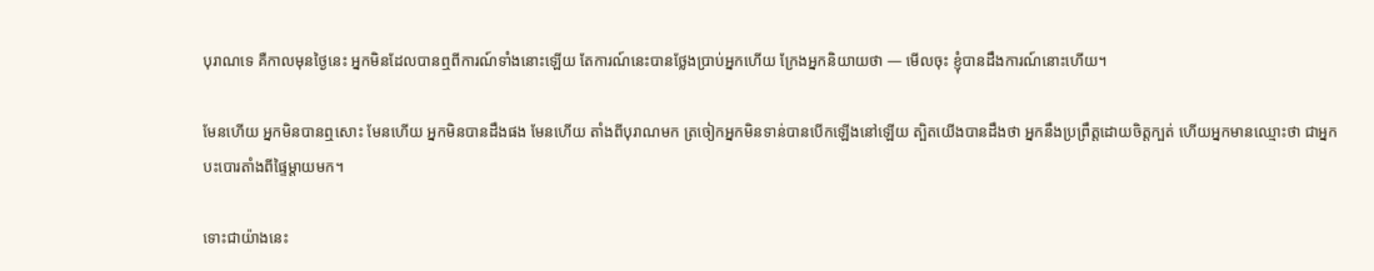បុរាណទេ គឺកាលមុនថ្ងៃនេះ អ្នកមិនដែលបានឮពីការណ៍ទាំងនោះឡើយ តែការណ៍នេះបានថ្លែងប្រាប់អ្នកហើយ ក្រែងអ្នកនិយាយថា — មើលចុះ ខ្ញុំបានដឹងការណ៍នោះហើយ។

មែនហើយ អ្នកមិនបានឮសោះ មែនហើយ អ្នកមិនបានដឹងផង មែនហើយ តាំងពីបុរាណមក ត្រចៀកអ្នកមិនទាន់បានបើកឡើងនៅឡើយ ត្បិតយើងបានដឹងថា អ្នកនឹងប្រព្រឹត្តដោយចិត្តក្បត់ ហើយអ្នកមានឈ្មោះថា ជាអ្នកបះបោរតាំងពីផ្ទៃម្ដាយមក។

ទោះជាយ៉ាងនេះ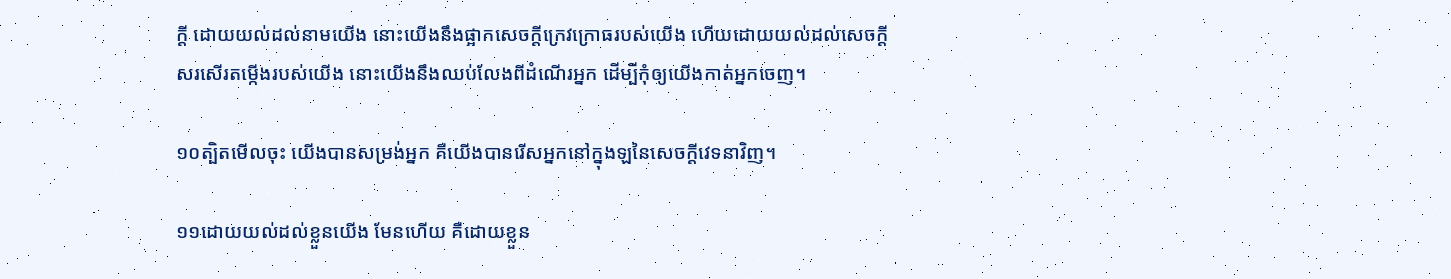ក្ដី ដោយយល់ដល់នាមយើង នោះយើងនឹងផ្អាកសេចក្ដីក្រេវក្រោធរបស់យើង ហើយដោយយល់ដល់សេចក្ដីសរសើរតម្កើងរបស់យើង នោះយើងនឹងឈប់លែងពីដំណើរអ្នក ដើម្បីកុំឲ្យយើងកាត់អ្នកចេញ។

១០ត្បិតមើលចុះ យើងបានសម្រង់អ្នក គឺយើងបានរើសអ្នកនៅក្នុងឡនៃសេចក្ដីវេទនាវិញ។

១១ដោយយល់ដល់ខ្លួនយើង មែនហើយ គឺដោយខ្លួន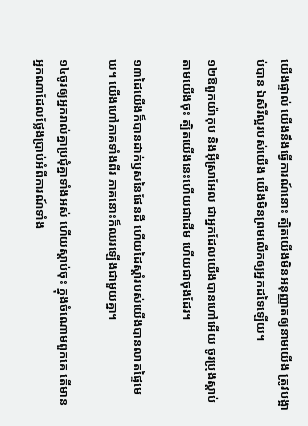យើងផ្ទាល់ យើងនឹងធ្វើការណ៍នោះ ត្បិតយើងមិនអនុញ្ញាតឲ្យនាមយើង ត្រូវបង្អាប់បាន ឯសិរីល្អរបស់យើង យើងមិនព្រមលើកឲ្យអ្នកដទៃឡើយ។

១២ឱពួកយ៉ាកុប និងអ៊ីស្រាអែល ជាអ្នកដែលយើងបានហៅអើយ ចូរប្រុងស្ដាប់តាមយើងចុះ ត្បិតយើងនេះហើយជាដើម ហើយជាចុងដែរ។

១៣ដៃយើងក៏បានដាក់ឫសនៃផែនដី ហើយដៃស្ដាំរបស់យើងបានលាតផ្ទៃមេឃ។ យើងហៅភាគទាំងពីរ ភាគនោះក៏ឈរឡើងជាមួយគ្នា។

១៤ចូរឲ្យអ្នករាល់គ្នាប្រជុំគ្នាទាំងអស់ ហើយស្ដាប់ចុះ ក្នុងចំណោមពួកគេ តើមានអ្នកណាដែលថ្លែងប្រាប់អំពីការណ៍ទាំង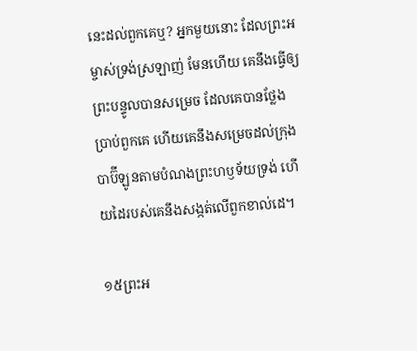នេះដល់ពួកគេឬ? អ្នកមួយនោះ ដែលព្រះអម្ចាស់ទ្រង់ស្រឡាញ់ មែនហើយ គេនឹងធ្វើឲ្យព្រះបន្ទូលបានសម្រេច ដែលគេបានថ្លែងប្រាប់ពួកគេ ហើយគេនឹងសម្រេចដល់ក្រុងបាប៊ីឡូនតាមបំណងព្រះហឫទ័យទ្រង់ ហើយដៃរបស់គេនឹងសង្កត់លើពួកខាល់ដេ។

១៥ព្រះអ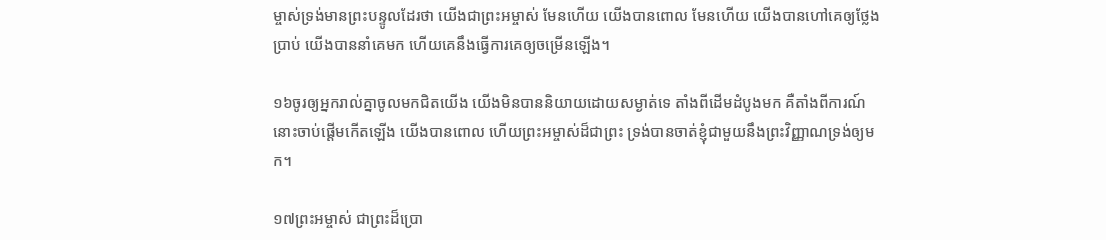ម្ចាស់ទ្រង់មានព្រះបន្ទូលដែរថា យើងជាព្រះអម្ចាស់ មែនហើយ យើងបានពោល មែនហើយ យើងបានហៅគេឲ្យថ្លែងប្រាប់ យើងបាននាំគេមក ហើយគេនឹងធ្វើការគេឲ្យចម្រើនឡើង។

១៦ចូរឲ្យអ្នករាល់គ្នាចូលមកជិតយើង យើងមិនបាននិយាយដោយសម្ងាត់ទេ តាំងពីដើមដំបូងមក គឺតាំងពីការណ៍នោះចាប់ផ្ដើមកើតឡើង យើងបានពោល ហើយព្រះអម្ចាស់ដ៏ជាព្រះ ទ្រង់បានចាត់ខ្ញុំជាមួយនឹងព្រះវិញ្ញាណទ្រង់ឲ្យមក។

១៧ព្រះអម្ចាស់ ជាព្រះដ៏ប្រោ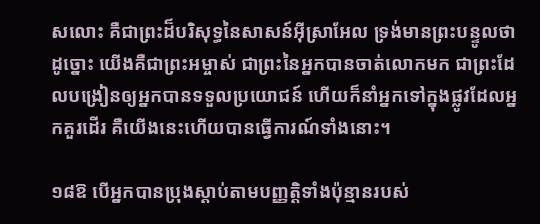សលោះ គឺជាព្រះដ៏បរិសុទ្ធនៃសាសន៍អ៊ីស្រាអែល ទ្រង់មានព្រះបន្ទូលថាដូច្នោះ យើងគឺជាព្រះអម្ចាស់ ជាព្រះនៃអ្នកបានចាត់លោកមក ជាព្រះដែលបង្រៀនឲ្យអ្នកបានទទួលប្រយោជន៍ ហើយក៏នាំអ្នកទៅក្នុងផ្លូវដែលអ្នកគួរដើរ គឺយើងនេះហើយបានធ្វើការណ៍ទាំងនោះ។

១៨ឱ បើអ្នកបានប្រុងស្ដាប់តាមបញ្ញត្តិទាំងប៉ុន្មានរបស់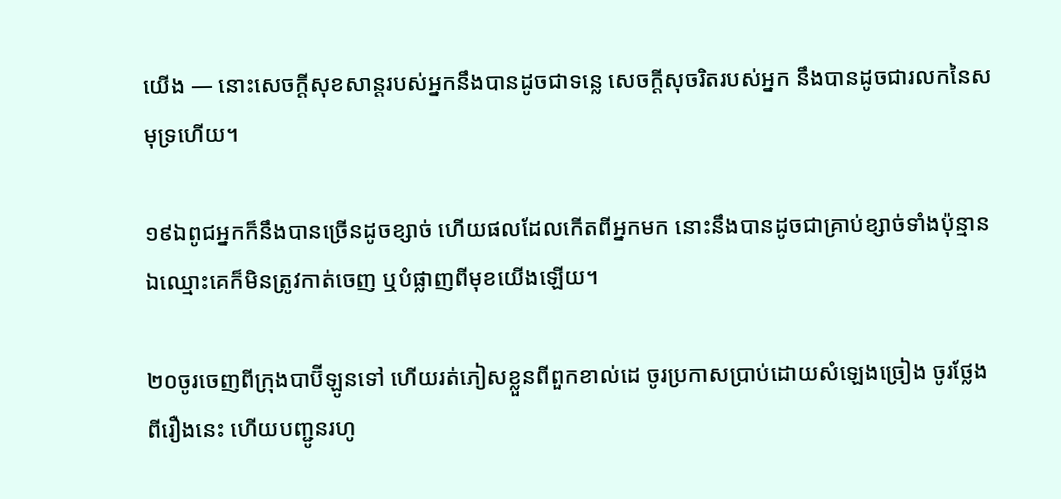យើង — នោះសេចក្ដីសុខសាន្តរបស់អ្នកនឹងបានដូចជាទន្លេ សេចក្ដីសុចរិតរបស់អ្នក នឹងបានដូចជារលកនៃសមុទ្រហើយ។

១៩ឯពូជអ្នកក៏នឹងបានច្រើនដូចខ្សាច់ ហើយផលដែលកើតពីអ្នកមក នោះនឹងបានដូចជាគ្រាប់ខ្សាច់ទាំងប៉ុន្មាន ឯឈ្មោះគេក៏មិនត្រូវកាត់ចេញ ឬបំផ្លាញពីមុខយើងឡើយ។

២០ចូរចេញពីក្រុងបាប៊ីឡូនទៅ ហើយរត់ភៀសខ្លួនពីពួកខាល់ដេ ចូរប្រកាសប្រាប់ដោយសំឡេងច្រៀង ចូរថ្លែងពីរឿងនេះ ហើយបញ្ជូនរហូ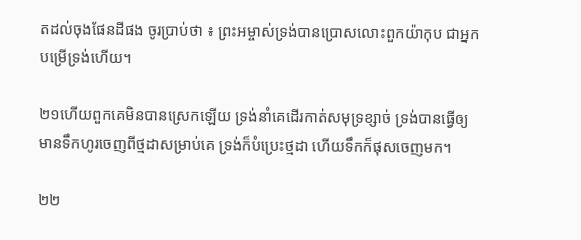តដល់ចុងផែនដីផង ចូរប្រាប់ថា ៖ ព្រះអម្ចាស់ទ្រង់បានប្រោសលោះពួកយ៉ាកុប ជាអ្នកបម្រើទ្រង់ហើយ។

២១ហើយពួកគេមិនបានស្រេកឡើយ ទ្រង់នាំគេដើរកាត់សមុទ្រខ្សាច់ ទ្រង់បានធ្វើឲ្យមានទឹកហូរចេញពីថ្មដាសម្រាប់គេ ទ្រង់ក៏បំប្រេះថ្មដា ហើយទឹកក៏ផុសចេញមក។

២២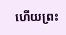ហើយព្រះ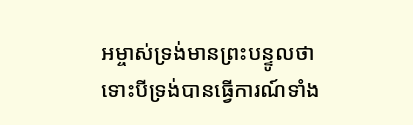អម្ចាស់ទ្រង់មានព្រះបន្ទូលថា ទោះបីទ្រង់បានធ្វើការណ៍ទាំង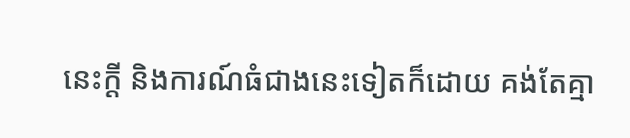នេះក្ដី និងការណ៍ធំជាងនេះទៀតក៏ដោយ គង់តែគ្មា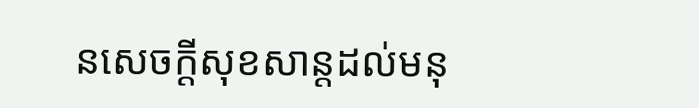នសេចក្ដីសុខសាន្តដល់មនុ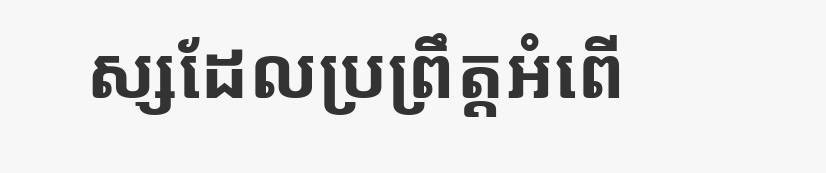ស្សដែលប្រព្រឹត្តអំពើ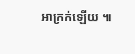អាក្រក់ឡើយ ៕